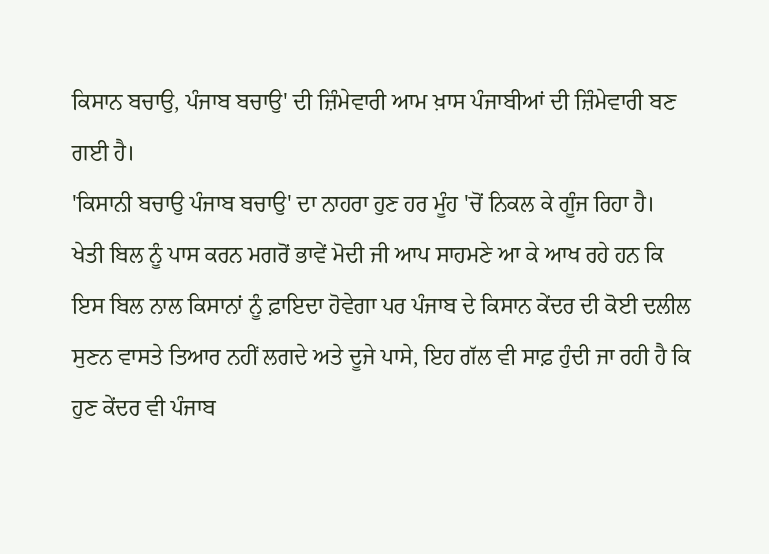ਕਿਸਾਨ ਬਚਾਉ, ਪੰਜਾਬ ਬਚਾਉ' ਦੀ ਜ਼ਿੰਮੇਵਾਰੀ ਆਮ ਖ਼ਾਸ ਪੰਜਾਬੀਆਂ ਦੀ ਜ਼ਿੰਮੇਵਾਰੀ ਬਣ ਗਈ ਹੈ।
'ਕਿਸਾਨੀ ਬਚਾਉ ਪੰਜਾਬ ਬਚਾਉ' ਦਾ ਨਾਹਰਾ ਹੁਣ ਹਰ ਮੂੰਹ 'ਚੋਂ ਨਿਕਲ ਕੇ ਗੂੰਜ ਰਿਹਾ ਹੈ। ਖੇਤੀ ਬਿਲ ਨੂੰ ਪਾਸ ਕਰਨ ਮਗਰੋਂ ਭਾਵੇਂ ਮੋਦੀ ਜੀ ਆਪ ਸਾਹਮਣੇ ਆ ਕੇ ਆਖ ਰਹੇ ਹਨ ਕਿ ਇਸ ਬਿਲ ਨਾਲ ਕਿਸਾਨਾਂ ਨੂੰ ਫ਼ਾਇਦਾ ਹੋਵੇਗਾ ਪਰ ਪੰਜਾਬ ਦੇ ਕਿਸਾਨ ਕੇਂਦਰ ਦੀ ਕੋਈ ਦਲੀਲ ਸੁਣਨ ਵਾਸਤੇ ਤਿਆਰ ਨਹੀਂ ਲਗਦੇ ਅਤੇ ਦੂਜੇ ਪਾਸੇ, ਇਹ ਗੱਲ ਵੀ ਸਾਫ਼ ਹੁੰਦੀ ਜਾ ਰਹੀ ਹੈ ਕਿ ਹੁਣ ਕੇਂਦਰ ਵੀ ਪੰਜਾਬ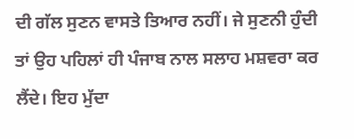ਦੀ ਗੱਲ ਸੁਣਨ ਵਾਸਤੇ ਤਿਆਰ ਨਹੀਂ। ਜੇ ਸੁਣਨੀ ਹੁੰਦੀ ਤਾਂ ਉਹ ਪਹਿਲਾਂ ਹੀ ਪੰਜਾਬ ਨਾਲ ਸਲਾਹ ਮਸ਼ਵਰਾ ਕਰ ਲੈਂਦੇ। ਇਹ ਮੁੱਦਾ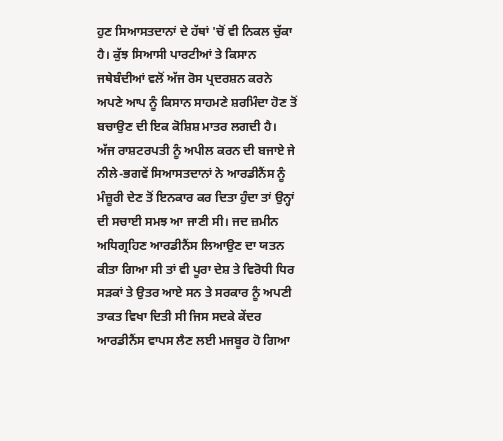ਹੁਣ ਸਿਆਸਤਦਾਨਾਂ ਦੇ ਹੱਥਾਂ 'ਚੋਂ ਵੀ ਨਿਕਲ ਚੁੱਕਾ ਹੈ। ਕੁੱਝ ਸਿਆਸੀ ਪਾਰਟੀਆਂ ਤੇ ਕਿਸਾਨ ਜਥੇਬੰਦੀਆਂ ਵਲੋਂ ਅੱਜ ਰੋਸ ਪ੍ਰਦਰਸ਼ਨ ਕਰਨੇ ਅਪਣੇ ਆਪ ਨੂੰ ਕਿਸਾਨ ਸਾਹਮਣੇ ਸ਼ਰਮਿੰਦਾ ਹੋਣ ਤੋਂ ਬਚਾਉਣ ਦੀ ਇਕ ਕੋਸ਼ਿਸ਼ ਮਾਤਰ ਲਗਦੀ ਹੈ।
ਅੱਜ ਰਾਸ਼ਟਰਪਤੀ ਨੂੰ ਅਪੀਲ ਕਰਨ ਦੀ ਬਜਾਏ ਜੇ ਨੀਲੇ-ਭਗਵੇਂ ਸਿਆਸਤਦਾਨਾਂ ਨੇ ਆਰਡੀਨੈਂਸ ਨੂੰ ਮੰਜ਼ੂਰੀ ਦੇਣ ਤੋਂ ਇਨਕਾਰ ਕਰ ਦਿਤਾ ਹੁੰਦਾ ਤਾਂ ਉਨ੍ਹਾਂ ਦੀ ਸਚਾਈ ਸਮਝ ਆ ਜਾਣੀ ਸੀ। ਜਦ ਜ਼ਮੀਨ ਅਧਿਗ੍ਰਹਿਣ ਆਰਡੀਨੈਂਸ ਲਿਆਉਣ ਦਾ ਯਤਨ ਕੀਤਾ ਗਿਆ ਸੀ ਤਾਂ ਵੀ ਪੂਰਾ ਦੇਸ਼ ਤੇ ਵਿਰੋਧੀ ਧਿਰ ਸੜਕਾਂ ਤੇ ਉਤਰ ਆਏ ਸਨ ਤੇ ਸਰਕਾਰ ਨੂੰ ਅਪਣੀ ਤਾਕਤ ਵਿਖਾ ਦਿਤੀ ਸੀ ਜਿਸ ਸਦਕੇ ਕੇਂਦਰ ਆਰਡੀਨੈਂਸ ਵਾਪਸ ਲੈਣ ਲਈ ਮਜਬੂਰ ਹੋ ਗਿਆ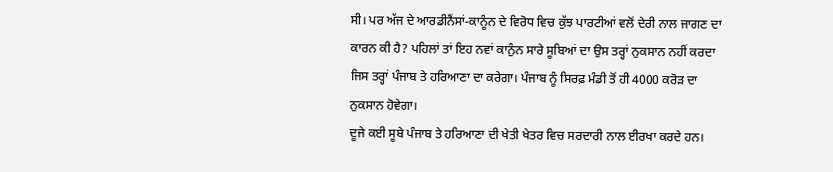ਸੀ। ਪਰ ਅੱਜ ਦੇ ਆਰਡੀਨੈਂਸਾਂ-ਕਾਨੂੰਨ ਦੇ ਵਿਰੋਧ ਵਿਚ ਕੁੱਝ ਪਾਰਟੀਆਂ ਵਲੋਂ ਦੇਰੀ ਨਾਲ ਜਾਗਣ ਦਾ ਕਾਰਨ ਕੀ ਹੈ? ਪਹਿਲਾਂ ਤਾਂ ਇਹ ਨਵਾਂ ਕਾਨੁੰਨ ਸਾਰੇ ਸੂਬਿਆਂ ਦਾ ਉਸ ਤਰ੍ਹਾਂ ਨੁਕਸਾਨ ਨਹੀਂ ਕਰਦਾ ਜਿਸ ਤਰ੍ਹਾਂ ਪੰਜਾਬ ਤੇ ਹਰਿਆਣਾ ਦਾ ਕਰੇਗਾ। ਪੰਜਾਬ ਨੂੰ ਸਿਰਫ਼ ਮੰਡੀ ਤੋਂ ਹੀ 4000 ਕਰੋੜ ਦਾ ਨੁਕਸਾਨ ਹੋਵੇਗਾ।
ਦੂਜੇ ਕਈ ਸੂਬੇ ਪੰਜਾਬ ਤੇ ਹਰਿਆਣਾ ਦੀ ਖੇਤੀ ਖੇਤਰ ਵਿਚ ਸਰਦਾਰੀ ਨਾਲ ਈਰਖਾ ਕਰਦੇ ਹਨ।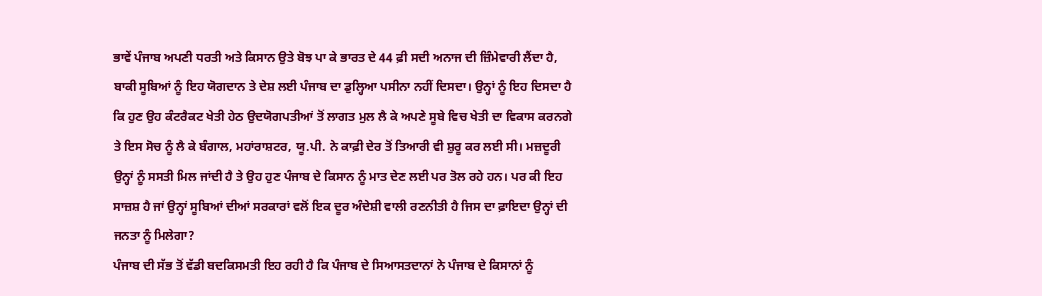ਭਾਵੇਂ ਪੰਜਾਬ ਅਪਣੀ ਧਰਤੀ ਅਤੇ ਕਿਸਾਨ ਉਤੇ ਬੋਝ ਪਾ ਕੇ ਭਾਰਤ ਦੇ 44 ਫ਼ੀ ਸਦੀ ਅਨਾਜ ਦੀ ਜ਼ਿੰਮੇਵਾਰੀ ਲੈਂਦਾ ਹੈ, ਬਾਕੀ ਸੂਬਿਆਂ ਨੂੰ ਇਹ ਯੋਗਦਾਨ ਤੇ ਦੇਸ਼ ਲਈ ਪੰਜਾਬ ਦਾ ਡੁਲ੍ਹਿਆ ਪਸੀਨਾ ਨਹੀਂ ਦਿਸਦਾ। ਉਨ੍ਹਾਂ ਨੂੰ ਇਹ ਦਿਸਦਾ ਹੈ ਕਿ ਹੁਣ ਉਹ ਕੰਟਰੈਕਟ ਖੇਤੀ ਹੇਠ ਉਦਯੋਗਪਤੀਆਂ ਤੋਂ ਲਾਗਤ ਮੁਲ ਲੈ ਕੇ ਅਪਣੇ ਸੂਬੇ ਵਿਚ ਖੇਤੀ ਦਾ ਵਿਕਾਸ ਕਰਨਗੇ ਤੇ ਇਸ ਸੋਚ ਨੂੰ ਲੈ ਕੇ ਬੰਗਾਲ, ਮਹਾਂਰਾਸ਼ਟਰ, ਯੂ.ਪੀ. ਨੇ ਕਾਫ਼ੀ ਦੇਰ ਤੋਂ ਤਿਆਰੀ ਵੀ ਸ਼ੁਰੂ ਕਰ ਲਈ ਸੀ। ਮਜ਼ਦੂਰੀ ਉਨ੍ਹਾਂ ਨੂੰ ਸਸਤੀ ਮਿਲ ਜਾਂਦੀ ਹੈ ਤੇ ਉਹ ਹੁਣ ਪੰਜਾਬ ਦੇ ਕਿਸਾਨ ਨੂੰ ਮਾਤ ਦੇਣ ਲਈ ਪਰ ਤੋਲ ਰਹੇ ਹਨ। ਪਰ ਕੀ ਇਹ ਸਾਜ਼ਸ਼ ਹੈ ਜਾਂ ਉਨ੍ਹਾਂ ਸੂਬਿਆਂ ਦੀਆਂ ਸਰਕਾਰਾਂ ਵਲੋਂ ਇਕ ਦੂਰ ਅੰਦੇਸ਼ੀ ਵਾਲੀ ਰਣਨੀਤੀ ਹੈ ਜਿਸ ਦਾ ਫ਼ਾਇਦਾ ਉਨ੍ਹਾਂ ਦੀ ਜਨਤਾ ਨੂੰ ਮਿਲੇਗਾ?
ਪੰਜਾਬ ਦੀ ਸੱਭ ਤੋਂ ਵੱਡੀ ਬਦਕਿਸਮਤੀ ਇਹ ਰਹੀ ਹੈ ਕਿ ਪੰਜਾਬ ਦੇ ਸਿਆਸਤਦਾਨਾਂ ਨੇ ਪੰਜਾਬ ਦੇ ਕਿਸਾਨਾਂ ਨੂੰ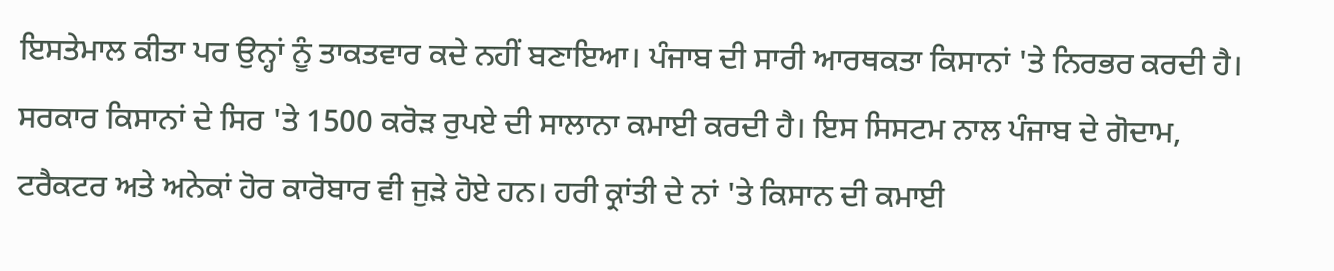ਇਸਤੇਮਾਲ ਕੀਤਾ ਪਰ ਉਨ੍ਹਾਂ ਨੂੰ ਤਾਕਤਵਾਰ ਕਦੇ ਨਹੀਂ ਬਣਾਇਆ। ਪੰਜਾਬ ਦੀ ਸਾਰੀ ਆਰਥਕਤਾ ਕਿਸਾਨਾਂ 'ਤੇ ਨਿਰਭਰ ਕਰਦੀ ਹੈ। ਸਰਕਾਰ ਕਿਸਾਨਾਂ ਦੇ ਸਿਰ 'ਤੇ 1500 ਕਰੋੜ ਰੁਪਏ ਦੀ ਸਾਲਾਨਾ ਕਮਾਈ ਕਰਦੀ ਹੈ। ਇਸ ਸਿਸਟਮ ਨਾਲ ਪੰਜਾਬ ਦੇ ਗੋਦਾਮ, ਟਰੈਕਟਰ ਅਤੇ ਅਨੇਕਾਂ ਹੋਰ ਕਾਰੋਬਾਰ ਵੀ ਜੁੜੇ ਹੋਏ ਹਨ। ਹਰੀ ਕ੍ਰਾਂਤੀ ਦੇ ਨਾਂ 'ਤੇ ਕਿਸਾਨ ਦੀ ਕਮਾਈ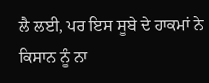ਲੈ ਲਈ, ਪਰ ਇਸ ਸੂਬੇ ਦੇ ਹਾਕਮਾਂ ਨੇ ਕਿਸਾਨ ਨੂੰ ਨਾ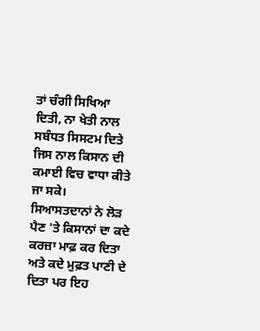ਤਾਂ ਚੰਗੀ ਸਿਖਿਆ ਦਿਤੀ, ਨਾ ਖੇਤੀ ਨਾਲ ਸਬੰਧਤ ਸਿਸਟਮ ਦਿਤੇ ਜਿਸ ਨਾਲ ਕਿਸਾਨ ਦੀ ਕਮਾਈ ਵਿਚ ਵਾਧਾ ਕੀਤੇ ਜਾ ਸਕੇ।
ਸਿਆਸਤਦਾਨਾਂ ਨੇ ਲੋੜ ਪੈਣ 'ਤੇ ਕਿਸਾਨਾਂ ਦਾ ਕਦੇ ਕਰਜ਼ਾ ਮਾਫ਼ ਕਰ ਦਿਤਾ ਅਤੇ ਕਦੇ ਮੁਫ਼ਤ ਪਾਣੀ ਦੇ ਦਿਤਾ ਪਰ ਇਹ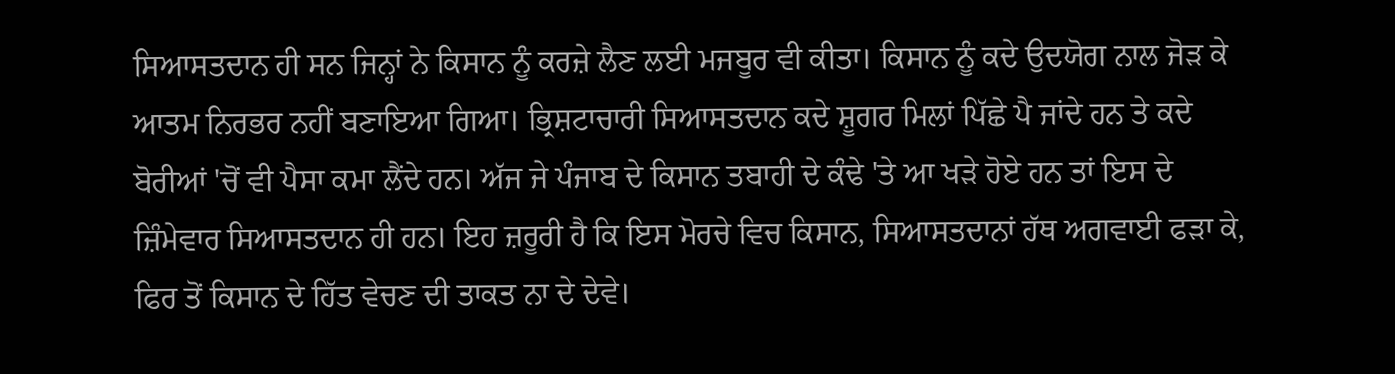ਸਿਆਸਤਦਾਨ ਹੀ ਸਨ ਜਿਨ੍ਹਾਂ ਨੇ ਕਿਸਾਨ ਨੂੰ ਕਰਜ਼ੇ ਲੈਣ ਲਈ ਮਜਬੂਰ ਵੀ ਕੀਤਾ। ਕਿਸਾਨ ਨੂੰ ਕਦੇ ਉਦਯੋਗ ਨਾਲ ਜੋੜ ਕੇ ਆਤਮ ਨਿਰਭਰ ਨਹੀਂ ਬਣਾਇਆ ਗਿਆ। ਭ੍ਰਿਸ਼ਟਾਚਾਰੀ ਸਿਆਸਤਦਾਨ ਕਦੇ ਸ਼ੂਗਰ ਮਿਲਾਂ ਪਿੱਛੇ ਪੈ ਜਾਂਦੇ ਹਨ ਤੇ ਕਦੇ ਬੋਰੀਆਂ 'ਚੋਂ ਵੀ ਪੈਸਾ ਕਮਾ ਲੈਂਦੇ ਹਨ। ਅੱਜ ਜੇ ਪੰਜਾਬ ਦੇ ਕਿਸਾਨ ਤਬਾਹੀ ਦੇ ਕੰਢੇ 'ਤੇ ਆ ਖੜੇ ਹੋਏ ਹਨ ਤਾਂ ਇਸ ਦੇ ਜ਼ਿੰਮੇਵਾਰ ਸਿਆਸਤਦਾਨ ਹੀ ਹਨ। ਇਹ ਜ਼ਰੂਰੀ ਹੈ ਕਿ ਇਸ ਮੋਰਚੇ ਵਿਚ ਕਿਸਾਨ, ਸਿਆਸਤਦਾਨਾਂ ਹੱਥ ਅਗਵਾਈ ਫੜਾ ਕੇ, ਫਿਰ ਤੋਂ ਕਿਸਾਨ ਦੇ ਹਿੱਤ ਵੇਚਣ ਦੀ ਤਾਕਤ ਨਾ ਦੇ ਦੇਵੇ।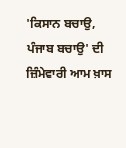'ਕਿਸਾਨ ਬਚਾਉ, ਪੰਜਾਬ ਬਚਾਉ' ਦੀ ਜ਼ਿੰਮੇਵਾਰੀ ਆਮ ਖ਼ਾਸ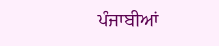ਪੰਜਾਬੀਆਂ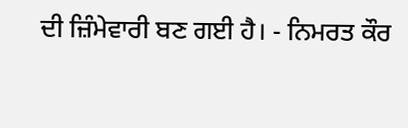ਦੀ ਜ਼ਿੰਮੇਵਾਰੀ ਬਣ ਗਈ ਹੈ। - ਨਿਮਰਤ ਕੌਰ